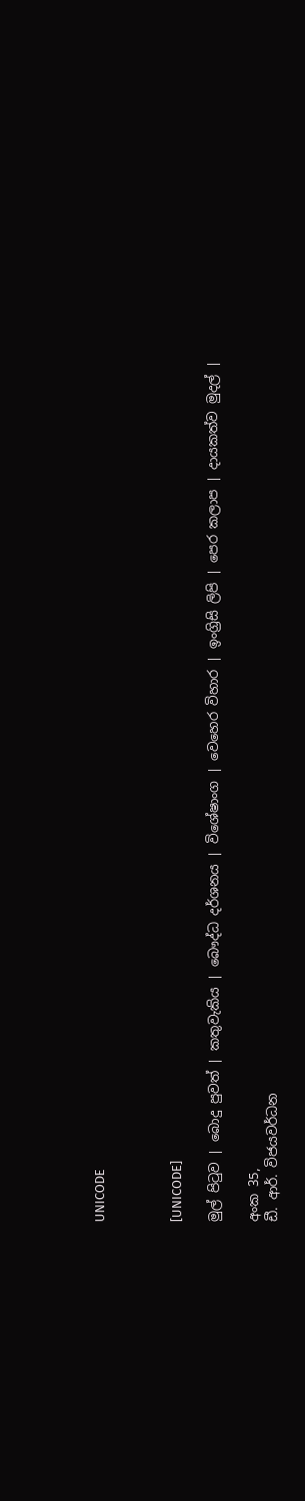UNICODE



[UNICODE]

මුල් පිටුව | බොදු පුවත් | කතුවැකිය | බෞද්ධ දර්ශනය | විශේෂාංග | වෙහෙර විහාර | ඉංග්‍රිසි ලිපි | පෙර කලාප | දායකත්ව මුදල් |

අංක 35,
ඩී. ආර්. විජයවර්ධන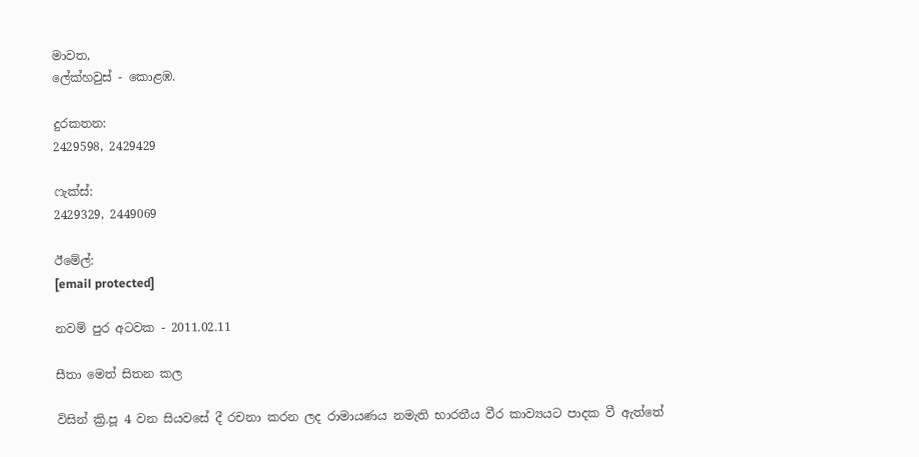මාවත,
ලේක්හවුස් - කොළඹ.

දුරකතන‍‍:
2429598, 2429429

ෆැක්ස්:
2429329, 2449069

ඊමේල්:
[email protected]

නවම් පුර අටවක - 2011.02.11

සීතා මෙත් සිතන කල

විසින් ක්‍රි.පූ 4 වන සියවසේ දී රචනා කරන ලද රාමායණය නමැති භාරතීය වීර කාව්‍යයට පාදක වී ඇත්තේ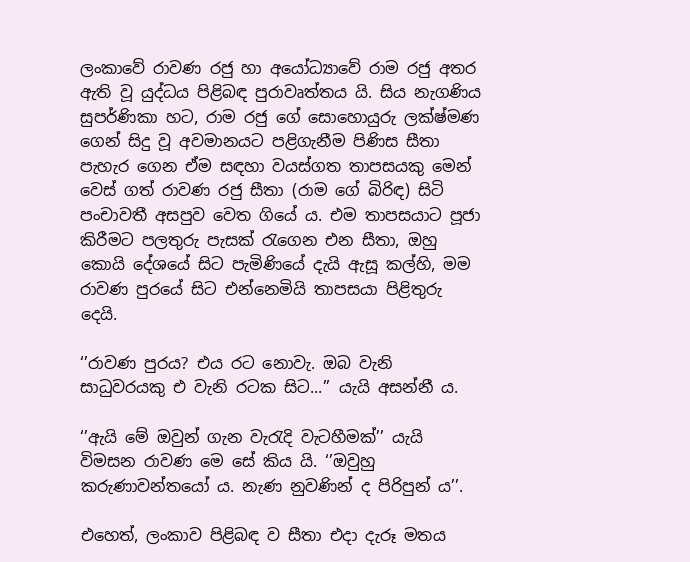ලංකාවේ රාවණ රජු හා අයෝධ්‍යාවේ රාම රජු අතර ඇති වූ යුද්ධය පිළිබඳ පුරාවෘත්තය යි. සිය නැගණිය සුපර්ණිකා හට, රාම රජු ගේ සොහොයුරු ලක්ෂ්මණ ගෙන් සිදු වූ අවමානයට පළිගැනීම පිණිස සීතා පැහැර ගෙන ඒම සඳහා වයස්ගත තාපසයකු මෙන් වෙස් ගත් රාවණ රජු සීතා (රාම ගේ බිරිඳ) සිටි පංචාවතී අසපුව වෙත ගියේ ය. එම තාපසයාට පූජා කිරීමට පලතුරු පැසක් රැගෙන එන සීතා, ඔහු කොයි දේශයේ සිට පැමිණියේ දැයි ඇසූ කල්හි, මම රාවණ පුරයේ සිට එන්නෙමියි තාපසයා පිළිතුරු දෙයි.

‘’රාවණ පුරය? එය රට නොවැ. ඔබ වැනි සාධුවරයකු එ වැනි රටක සිට...’’ යැයි අසන්නී ය.

‘’ඇයි මේ ඔවුන් ගැන වැරැදි වැටහීමක්’’ යැයි විමසන රාවණ මෙ සේ කිය යි. ‘’ඔවුහු කරුණාවන්තයෝ ය. නැණ නුවණින් ද පිරිපුන් ය’’.

එහෙත්, ලංකාව පිළිබඳ ව සීතා එදා දැරූ මතය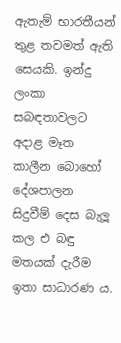ඇතැම් භාරතීයන් තුළ තවමත් ඇති සෙයකි. ඉන්දු ලංකා සබඳතාවලට අදාළ මෑත කාලීන බොහෝ දේශපාලන සිදුවීම් දෙස බැලූ කල එ බඳු මතයක් දැරීම ඉතා සාධාරණ ය.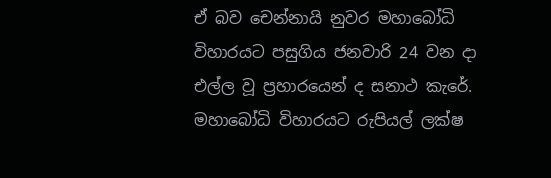ඒ බව චෙන්නායි නුවර මහාබෝධි විහාරයට පසුගිය ජනවාරි 24 වන දා එල්ල වූ ප්‍රහාරයෙන් ද සනාථ කැරේ. මහාබෝධි විහාරයට රුපියල් ලක්ෂ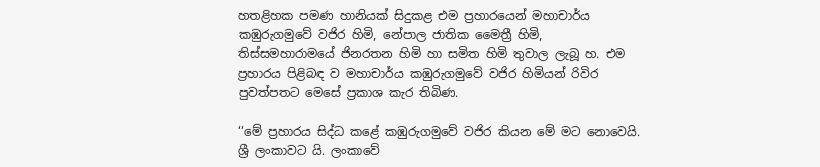හතළිහක පමණ හානියක් සිදුකළ එම ප්‍රහාරයෙන් මහාචාර්ය කඹුරුගමුවේ වජිර හිමි, නේපාල ජාතික මෛත්‍රී හිමි, තිස්සමහාරාමයේ ජිනරතන හිමි හා සමිත හිමි තුවාල ලැබූ හ. එම ප්‍රහාරය පිළිබඳ ව මහාචාර්ය කඹුරුගමුවේ වජිර හිමියන් රිවිර පුවත්පතට මෙසේ ප්‍රකාශ කැර තිබිණ.

‘‘මේ ප්‍රහාරය සිද්ධ කළේ කඹුරුගමුවේ වජිර කියන මේ මට නොවෙයි. ශ්‍රී ලංකාවට යි. ලංකාවේ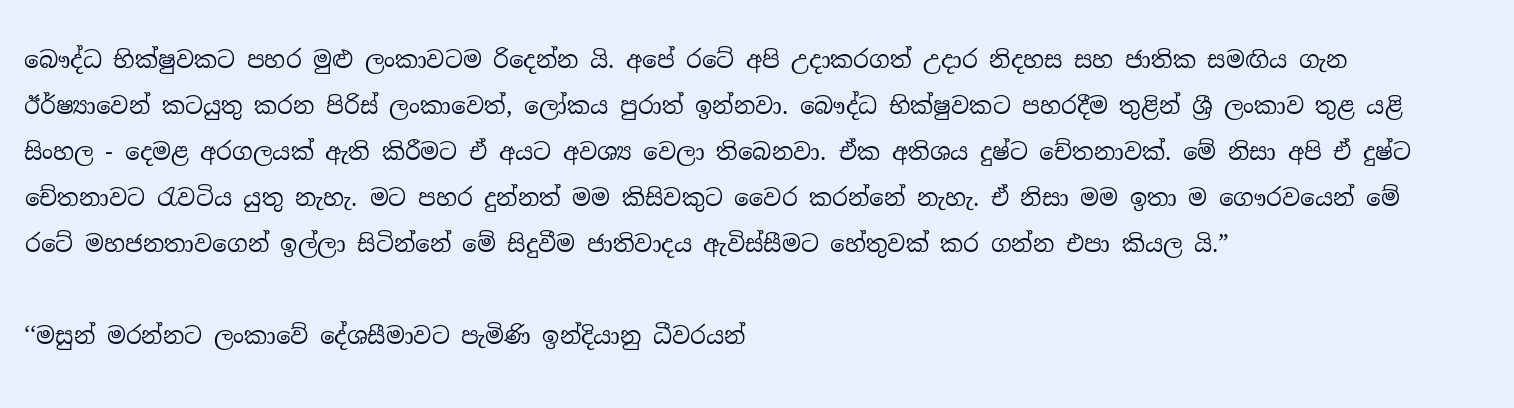බෞද්ධ භික්ෂුවකට පහර මුළු ලංකාවටම රිදෙන්න යි. අපේ රටේ අපි උදාකරගත් උදාර නිදහස සහ ජාතික සමඟිය ගැන ඊර්ෂ්‍යාවෙන් කටයුතු කරන පිරිස් ලංකාවෙත්, ලෝකය පුරාත් ඉන්නවා. බෞද්ධ භික්ෂුවකට පහරදීම තුළින් ශ්‍රී ලංකාව තුළ යළි සිංහල - දෙමළ අරගලයක් ඇති කිරීමට ඒ අයට අවශ්‍ය වෙලා තිබෙනවා. ඒක අතිශය දුෂ්ට චේතනාවක්. මේ නිසා අපි ඒ දුෂ්ට චේතනාවට රැවටිය යුතු නැහැ. මට පහර දුන්නත් මම කිසිවකුට වෛර කරන්නේ නැහැ. ඒ නිසා මම ඉතා ම ගෞරවයෙන් මේ රටේ මහජනතාවගෙන් ඉල්ලා සිටින්නේ මේ සිදුවීම ජාතිවාදය ඇවිස්සීමට හේතුවක් කර ගන්න එපා කියල යි.”

‘‘මසුන් මරන්නට ලංකාවේ දේශසීමාවට පැමිණි ඉන්දියානු ධීවරයන්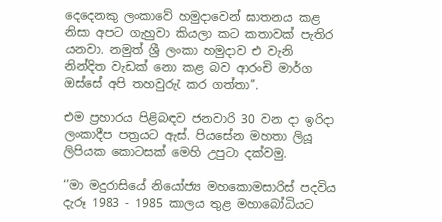දෙදෙනකු ලංකාවේ හමුදාවෙන් ඝාතනය කළ නිසා අපට ගැහුවා කියලා කට කතාවක් පැතිර යනවා. නමුත් ශ්‍රී ලංකා හමුදාව එ වැනි නින්දිත වැඩක් නො කළ බව ආරංචි මාර්ග ඔස්සේ අපි තහවුරුැ කර ගත්තා’’.

එම ප්‍රහාරය පිළිබඳව ජනවාරි 30 වන දා ඉරිදා ලංකාදීප පත්‍රයට ඇස්. පියසේන මහතා ලියූ ලිපියක කොටසක් මෙහි උපුටා දක්වමු.

‘’මා මදුරාසියේ නියෝජ්‍ය මහකොමසාරිස් පදවිය දැරූ 1983 - 1985 කාලය තුළ මහාබෝධියට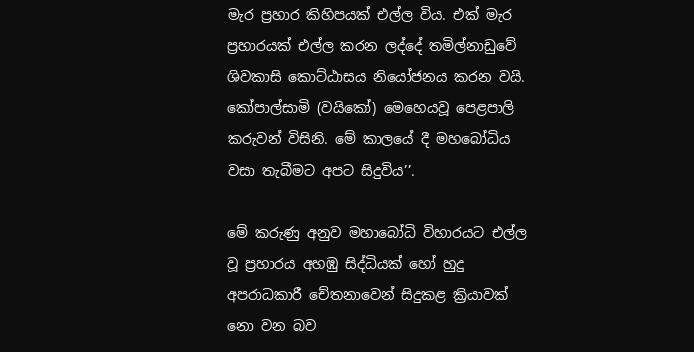මැර ප්‍රහාර කිහිපයක් එල්ල විය. එක් මැර ප්‍රහාරයක් එල්ල කරන ලද්දේ තමිල්නාඩුවේ ශිවකාසි කොට්ඨාසය නියෝජනය කරන වයි. කෝපාල්සාමි (වයිකෝ) මෙහෙයවූ පෙළපාලි කරුවන් විසිනි. මේ කාලයේ දී මහබෝධිය වසා තැබීමට අපට සිදුවිය’’.

මේ කරුණු අනුව මහාබෝධි විහාරයට එල්ල වූ ප්‍රහාරය අහඹු සිද්ධියක් හෝ හුදු අපරාධකාරී චේතනාවෙන් සිදුකළ ක්‍රියාවක් නො වන බව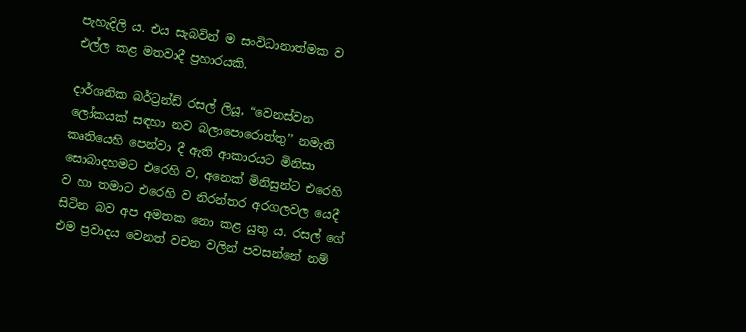පැහැදිලි ය. එය සැබවින් ම සංවිධානාත්මක ව එල්ල කළ මතවාදී ප්‍රහාරයකි.

දාර්ශනික බර්ට්‍රන්ඩ් රසල් ලියූ, “වෙනස්වන ලෝකයක් සඳහා නව බලාපොරොත්තු’’ නමැති කෘතියෙහි පෙන්වා දී ඇති ආකාරයට මිනිසා සොබාදහමට එරෙහි ව, අනෙක් මිනිසුන්ට එරෙහි ව හා තමාට එරෙහි ව නිරන්තර අරගලවල යෙදී සිටින බව අප අමතක නො කළ යුතු ය. රසල් ගේ එම ප්‍රවාදය වෙනත් වචන වලින් පවසන්නේ නම්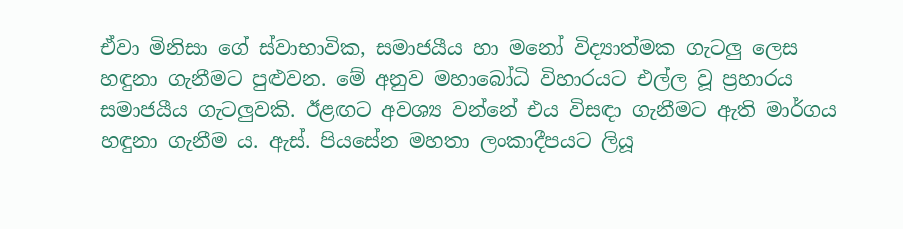ඒවා මිනිසා ගේ ස්වාභාවික, සමාජයීය හා මනෝ විද්‍යාත්මක ගැටලු ලෙස හඳුනා ගැනීමට පුළුවන. මේ අනුව මහාබෝධි විහාරයට එල්ල වූ ප්‍රහාරය සමාජයීය ගැටලුවකි. ඊළඟට අවශ්‍ය වන්නේ එය විසඳා ගැනීමට ඇති මාර්ගය හඳුනා ගැනීම ය. ඇස්. පියසේන මහතා ලංකාදීපයට ලියූ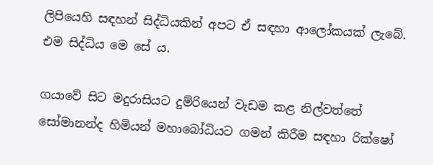ලිපියෙහි සඳහන් සිද්ධියකින් අපට ඒ සඳහා ආලෝකයක් ලැබේ. එම සිද්ධිය මෙ සේ ය.

ගයාවේ සිට මදුරාසියට දුම්රියෙන් වැඩම කළ නිල්වත්තේ සෝමානන්ද හිමියන් මහාබෝධියට ගමන් කිරීම සඳහා රික්ෂෝ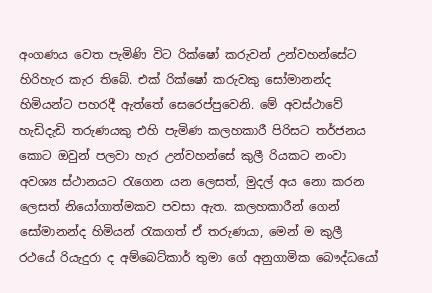අංගණය වෙත පැමිණි විට රික්ෂෝ කරුවන් උන්වහන්සේට හිරිහැර කැර තිබේ. එක් රික්ෂෝ කරුවකු සෝමානන්ද හිමියන්ට පහරදී ඇත්තේ සෙරෙප්පුවෙනි. මේ අවස්ථාවේ හැඩිදැඩි තරුණයකු එහි පැමිණ කලහකාරී පිරිසට තර්ජනය කොට ඔවුන් පලවා හැර උන්වහන්සේ කුලී රියකට නංවා අවශ්‍ය ස්ථානයට රැගෙන යන ලෙසත්, මුදල් අය නො කරන ලෙසත් නියෝගාත්මකව පවසා ඇත. කලහකාරීන් ගෙන් සෝමානන්ද හිමියන් රැකගත් ඒ තරුණයා, මෙන් ම කුලී රථයේ රියැදුරා ද අම්බෙට්කාර් තුමා ගේ අනුගාමික බෞද්ධයෝ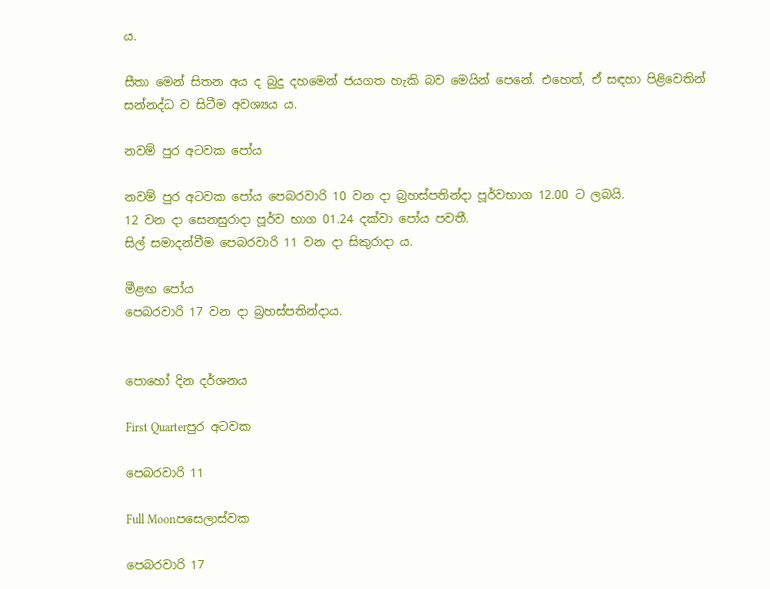ය.

සීතා මෙන් සිතන අය ද බුදු දහමෙන් ජයගත හැකි බව මෙයින් පෙනේ. එහෙත්, ඒ සඳහා පිළිවෙතින් සන්නද්ධ ව සිටීම අවශ්‍යය ය.

නවම් පුර අටවක පෝය

නවම් පුර අටවක පෝය පෙබරවාරි 10 වන දා බ්‍රහස්පතින්දා පූර්වභාග 12.00 ට ලබයි.
12 වන දා සෙනසුරාදා පූර්ව භාග 01.24 දක්වා පෝය පවතී.
සිල් සමාදන්වීම පෙබරවාරි 11 වන දා සිකුරාදා ය.

මීළඟ පෝය
පෙබරවාරි 17 වන දා බ්‍රහස්පතින්දාය.


පොහෝ දින දර්ශනය

First Quarterපුර අටවක

පෙබරවාරි 11

Full Moonපසෙලාස්වක

පෙබරවාරි 17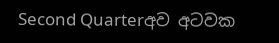Second Quarterඅව අටවක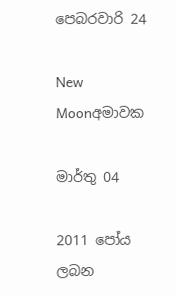පෙබරවාරි 24

New Moonඅමාවක

මාර්තු 04

2011 පෝය ලබන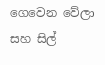ගෙවෙන වේලා සහ සිල්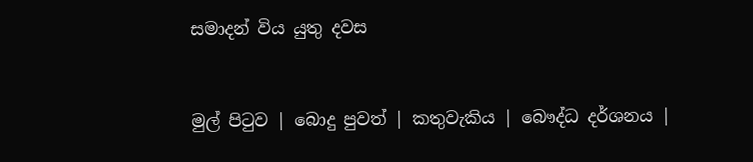සමාදන් විය යුතු දවස


මුල් පිටුව | බොදු පුවත් | කතුවැකිය | බෞද්ධ දර්ශනය |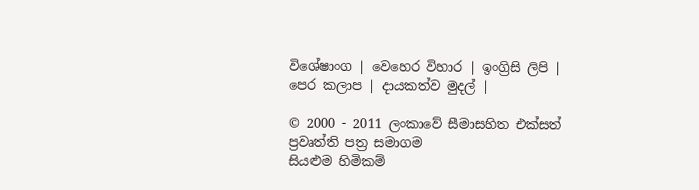විශේෂාංග | වෙහෙර විහාර | ඉංග්‍රිසි ලිපි | පෙර කලාප | දායකත්ව මුදල් |

© 2000 - 2011 ලංකාවේ සීමාසහිත එක්සත් ප්‍රවෘත්ති පත්‍ර සමාගම
සියළුම හිමිකම්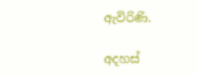ඇවිරිණි.

අදහස්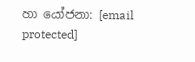හා යෝජනා: [email protected]